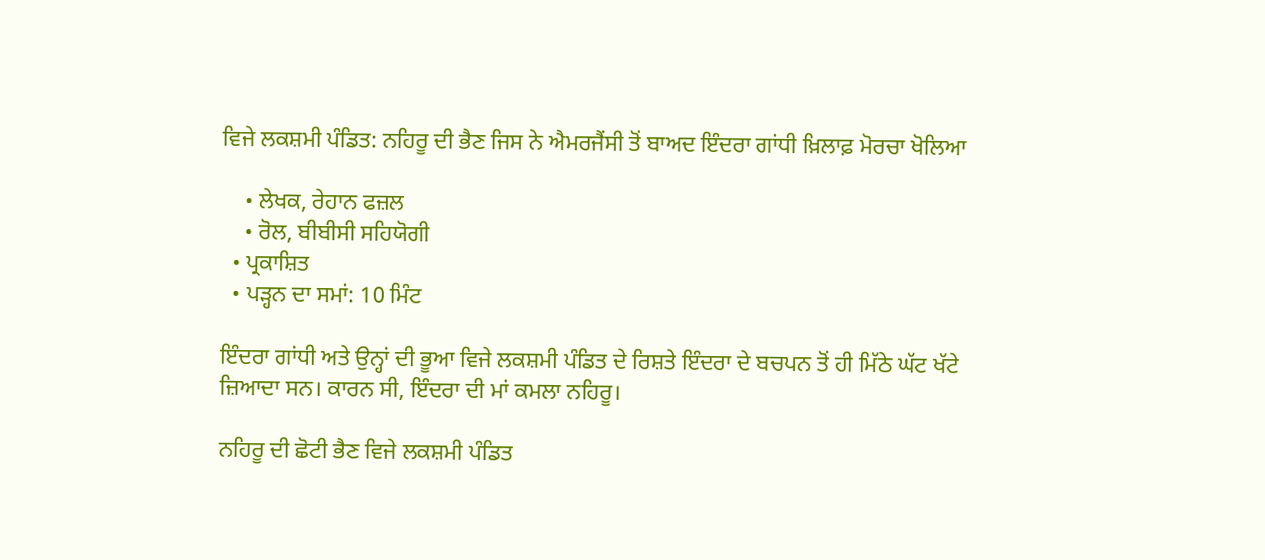ਵਿਜੇ ਲਕਸ਼ਮੀ ਪੰਡਿਤ: ਨਹਿਰੂ ਦੀ ਭੈਣ ਜਿਸ ਨੇ ਐਮਰਜੈਂਸੀ ਤੋਂ ਬਾਅਦ ਇੰਦਰਾ ਗਾਂਧੀ ਖ਼ਿਲਾਫ਼ ਮੋਰਚਾ ਖੋਲਿਆ

    • ਲੇਖਕ, ਰੇਹਾਨ ਫਜ਼ਲ
    • ਰੋਲ, ਬੀਬੀਸੀ ਸਹਿਯੋਗੀ
  • ਪ੍ਰਕਾਸ਼ਿਤ
  • ਪੜ੍ਹਨ ਦਾ ਸਮਾਂ: 10 ਮਿੰਟ

ਇੰਦਰਾ ਗਾਂਧੀ ਅਤੇ ਉਨ੍ਹਾਂ ਦੀ ਭੂਆ ਵਿਜੇ ਲਕਸ਼ਮੀ ਪੰਡਿਤ ਦੇ ਰਿਸ਼ਤੇ ਇੰਦਰਾ ਦੇ ਬਚਪਨ ਤੋਂ ਹੀ ਮਿੱਠੇ ਘੱਟ ਖੱਟੇ ਜ਼ਿਆਦਾ ਸਨ। ਕਾਰਨ ਸੀ, ਇੰਦਰਾ ਦੀ ਮਾਂ ਕਮਲਾ ਨਹਿਰੂ।

ਨਹਿਰੂ ਦੀ ਛੋਟੀ ਭੈਣ ਵਿਜੇ ਲਕਸ਼ਮੀ ਪੰਡਿਤ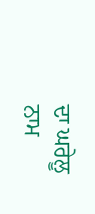ਦਾ ਘਰੇਲੂ ਨਾਮ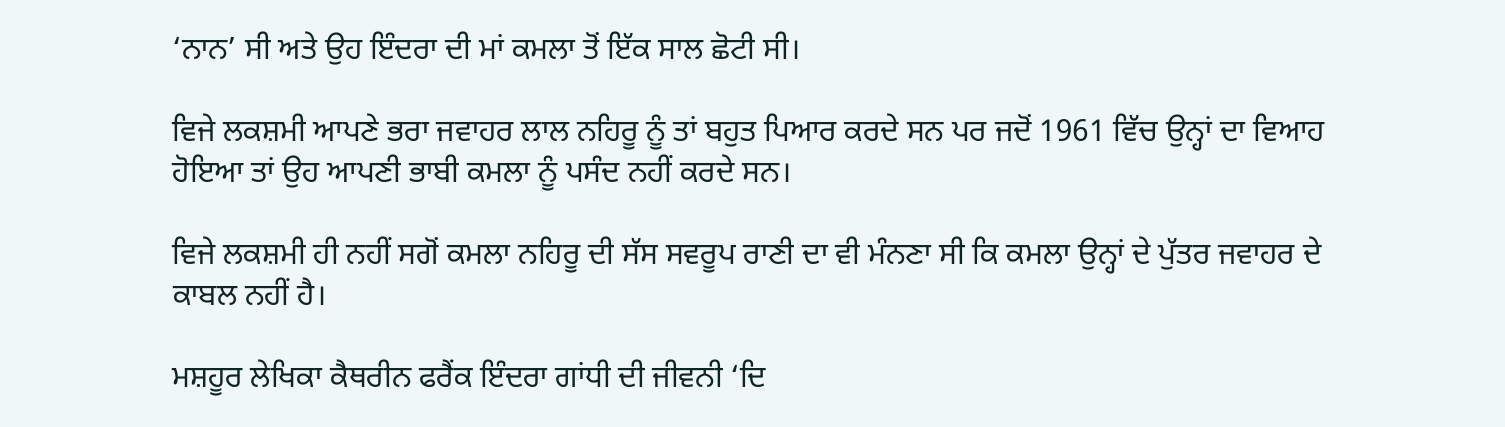‘ਨਾਨ’ ਸੀ ਅਤੇ ਉਹ ਇੰਦਰਾ ਦੀ ਮਾਂ ਕਮਲਾ ਤੋਂ ਇੱਕ ਸਾਲ ਛੋਟੀ ਸੀ।

ਵਿਜੇ ਲਕਸ਼ਮੀ ਆਪਣੇ ਭਰਾ ਜਵਾਹਰ ਲਾਲ ਨਹਿਰੂ ਨੂੰ ਤਾਂ ਬਹੁਤ ਪਿਆਰ ਕਰਦੇ ਸਨ ਪਰ ਜਦੋਂ 1961 ਵਿੱਚ ਉਨ੍ਹਾਂ ਦਾ ਵਿਆਹ ਹੋਇਆ ਤਾਂ ਉਹ ਆਪਣੀ ਭਾਬੀ ਕਮਲਾ ਨੂੰ ਪਸੰਦ ਨਹੀਂ ਕਰਦੇ ਸਨ।

ਵਿਜੇ ਲਕਸ਼ਮੀ ਹੀ ਨਹੀਂ ਸਗੋਂ ਕਮਲਾ ਨਹਿਰੂ ਦੀ ਸੱਸ ਸਵਰੂਪ ਰਾਣੀ ਦਾ ਵੀ ਮੰਨਣਾ ਸੀ ਕਿ ਕਮਲਾ ਉਨ੍ਹਾਂ ਦੇ ਪੁੱਤਰ ਜਵਾਹਰ ਦੇ ਕਾਬਲ ਨਹੀਂ ਹੈ।

ਮਸ਼ਹੂਰ ਲੇਖਿਕਾ ਕੈਥਰੀਨ ਫਰੈਂਕ ਇੰਦਰਾ ਗਾਂਧੀ ਦੀ ਜੀਵਨੀ ‘ਦਿ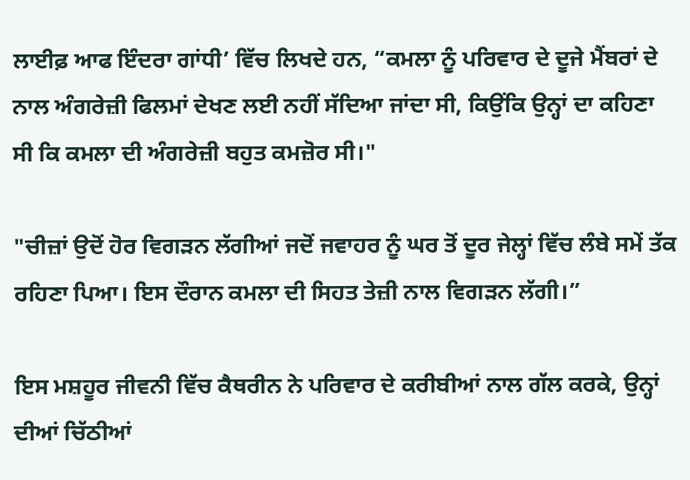ਲਾਈਫ਼ ਆਫ ਇੰਦਰਾ ਗਾਂਧੀ’ ਵਿੱਚ ਲਿਖਦੇ ਹਨ, “ਕਮਲਾ ਨੂੰ ਪਰਿਵਾਰ ਦੇ ਦੂਜੇ ਮੈਂਬਰਾਂ ਦੇ ਨਾਲ ਅੰਗਰੇਜ਼ੀ ਫਿਲਮਾਂ ਦੇਖਣ ਲਈ ਨਹੀਂ ਸੱਦਿਆ ਜਾਂਦਾ ਸੀ, ਕਿਉਂਕਿ ਉਨ੍ਹਾਂ ਦਾ ਕਹਿਣਾ ਸੀ ਕਿ ਕਮਲਾ ਦੀ ਅੰਗਰੇਜ਼ੀ ਬਹੁਤ ਕਮਜ਼ੋਰ ਸੀ।"

"ਚੀਜ਼ਾਂ ਉਦੋਂ ਹੋਰ ਵਿਗੜਨ ਲੱਗੀਆਂ ਜਦੋਂ ਜਵਾਹਰ ਨੂੰ ਘਰ ਤੋਂ ਦੂਰ ਜੇਲ੍ਹਾਂ ਵਿੱਚ ਲੰਬੇ ਸਮੇਂ ਤੱਕ ਰਹਿਣਾ ਪਿਆ। ਇਸ ਦੌਰਾਨ ਕਮਲਾ ਦੀ ਸਿਹਤ ਤੇਜ਼ੀ ਨਾਲ ਵਿਗੜਨ ਲੱਗੀ।”

ਇਸ ਮਸ਼ਹੂਰ ਜੀਵਨੀ ਵਿੱਚ ਕੈਥਰੀਨ ਨੇ ਪਰਿਵਾਰ ਦੇ ਕਰੀਬੀਆਂ ਨਾਲ ਗੱਲ ਕਰਕੇ, ਉਨ੍ਹਾਂ ਦੀਆਂ ਚਿੱਠੀਆਂ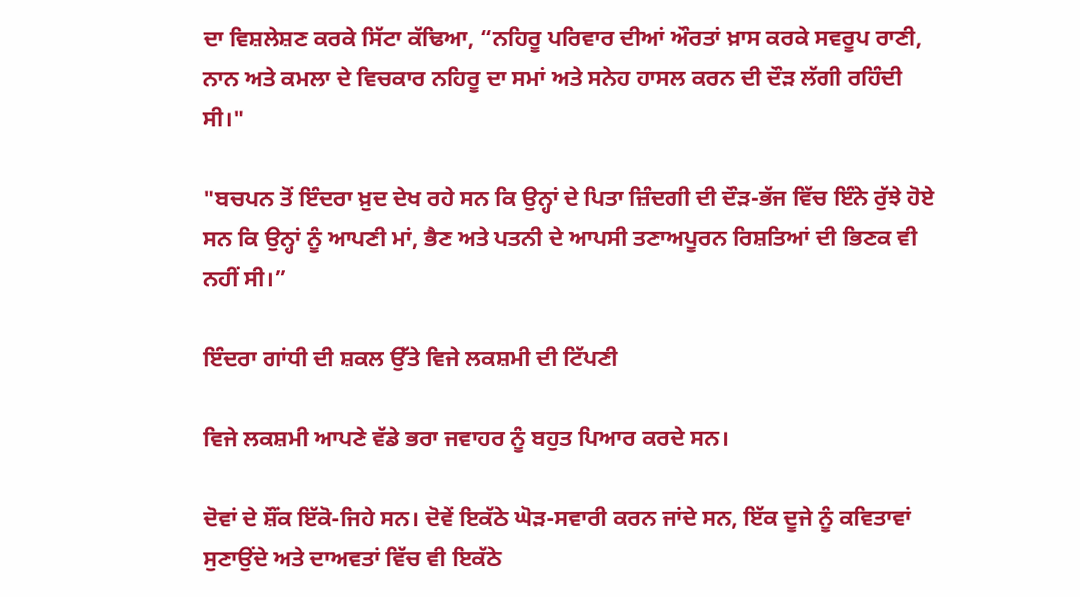ਦਾ ਵਿਸ਼ਲੇਸ਼ਣ ਕਰਕੇ ਸਿੱਟਾ ਕੱਢਿਆ, “ਨਹਿਰੂ ਪਰਿਵਾਰ ਦੀਆਂ ਔਰਤਾਂ ਖ਼ਾਸ ਕਰਕੇ ਸਵਰੂਪ ਰਾਣੀ, ਨਾਨ ਅਤੇ ਕਮਲਾ ਦੇ ਵਿਚਕਾਰ ਨਹਿਰੂ ਦਾ ਸਮਾਂ ਅਤੇ ਸਨੇਹ ਹਾਸਲ ਕਰਨ ਦੀ ਦੌੜ ਲੱਗੀ ਰਹਿੰਦੀ ਸੀ।"

"ਬਚਪਨ ਤੋਂ ਇੰਦਰਾ ਖ਼ੁਦ ਦੇਖ ਰਹੇ ਸਨ ਕਿ ਉਨ੍ਹਾਂ ਦੇ ਪਿਤਾ ਜ਼ਿੰਦਗੀ ਦੀ ਦੌੜ-ਭੱਜ ਵਿੱਚ ਇੰਨੇ ਰੁੱਝੇ ਹੋਏ ਸਨ ਕਿ ਉਨ੍ਹਾਂ ਨੂੰ ਆਪਣੀ ਮਾਂ, ਭੈਣ ਅਤੇ ਪਤਨੀ ਦੇ ਆਪਸੀ ਤਣਾਅਪੂਰਨ ਰਿਸ਼ਤਿਆਂ ਦੀ ਭਿਣਕ ਵੀ ਨਹੀਂ ਸੀ।”

ਇੰਦਰਾ ਗਾਂਧੀ ਦੀ ਸ਼ਕਲ ਉੱਤੇ ਵਿਜੇ ਲਕਸ਼ਮੀ ਦੀ ਟਿੱਪਣੀ

ਵਿਜੇ ਲਕਸ਼ਮੀ ਆਪਣੇ ਵੱਡੇ ਭਰਾ ਜਵਾਹਰ ਨੂੰ ਬਹੁਤ ਪਿਆਰ ਕਰਦੇ ਸਨ।

ਦੋਵਾਂ ਦੇ ਸ਼ੌਂਕ ਇੱਕੋ-ਜਿਹੇ ਸਨ। ਦੋਵੇਂ ਇਕੱਠੇ ਘੋੜ-ਸਵਾਰੀ ਕਰਨ ਜਾਂਦੇ ਸਨ, ਇੱਕ ਦੂਜੇ ਨੂੰ ਕਵਿਤਾਵਾਂ ਸੁਣਾਉਂਦੇ ਅਤੇ ਦਾਅਵਤਾਂ ਵਿੱਚ ਵੀ ਇਕੱਠੇ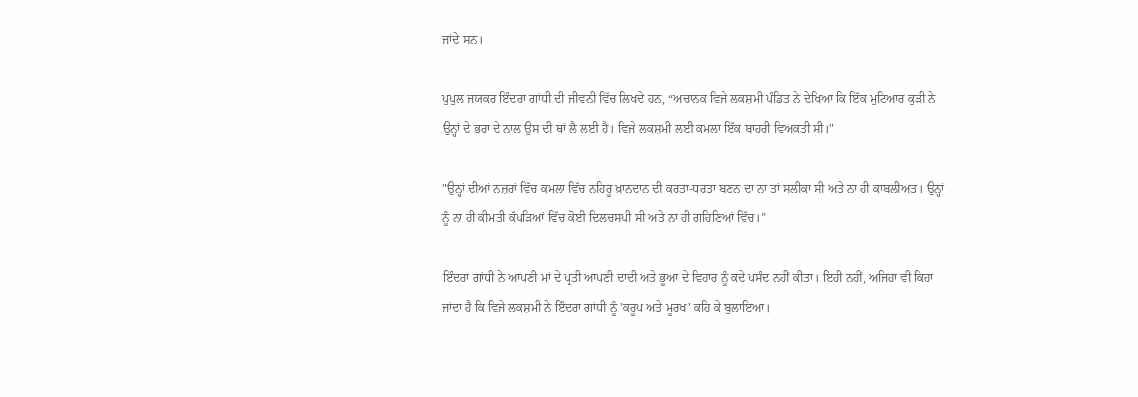ਜਾਂਦੇ ਸਨ।

ਪੁਪੁਲ ਜਯਕਰ ਇੰਦਰਾ ਗਾਂਧੀ ਦੀ ਜੀਵਨੀ ਵਿੱਚ ਲਿਖਦੇ ਹਨ, “ਅਚਾਨਕ ਵਿਜੇ ਲਕਸ਼ਮੀ ਪੰਡਿਤ ਨੇ ਦੇਖਿਆ ਕਿ ਇੱਕ ਮੁਟਿਆਰ ਕੁੜੀ ਨੇ ਉਨ੍ਹਾਂ ਦੇ ਭਰਾ ਦੇ ਨਾਲ ਉਸ ਦੀ ਥਾਂ ਲੈ ਲਈ ਹੈ। ਵਿਜੇ ਲਕਸ਼ਮੀ ਲਈ ਕਮਲਾ ਇੱਕ ਬਾਹਰੀ ਵਿਅਕਤੀ ਸੀ।"

"ਉਨ੍ਹਾਂ ਦੀਆਂ ਨਜ਼ਰਾਂ ਵਿੱਚ ਕਮਲਾ ਵਿੱਚ ਨਹਿਰੂ ਖ਼ਾਨਦਾਨ ਦੀ ਕਰਤਾ-ਧਰਤਾ ਬਣਨ ਦਾ ਨਾ ਤਾਂ ਸਲੀਕਾ ਸੀ ਅਤੇ ਨਾ ਹੀ ਕਾਬਲੀਅਤ। ਉਨ੍ਹਾਂ ਨੂੰ ਨਾ ਹੀ ਕੀਮਤੀ ਕੱਪੜਿਆਂ ਵਿੱਚ ਕੋਈ ਦਿਲਚਸਪੀ ਸੀ ਅਤੇ ਨਾ ਹੀ ਗਹਿਣਿਆਂ ਵਿੱਚ।”

ਇੰਦਰਾ ਗਾਂਧੀ ਨੇ ਆਪਣੀ ਮਾਂ ਦੇ ਪ੍ਰਤੀ ਆਪਣੀ ਦਾਦੀ ਅਤੇ ਭੂਆ ਦੇ ਵਿਹਾਰ ਨੂੰ ਕਦੇ ਪਸੰਦ ਨਹੀਂ ਕੀਤਾ। ਇਹੀ ਨਹੀਂ, ਅਜਿਹਾ ਵੀ ਕਿਹਾ ਜਾਂਦਾ ਹੈ ਕਿ ਵਿਜੇ ਲਕਸ਼ਮੀ ਨੇ ਇੰਦਰਾ ਗਾਂਧੀ ਨੂੰ 'ਕਰੂਪ ਅਤੇ ਮੂਰਖ' ਕਹਿ ਕੇ ਬੁਲਾਇਆ।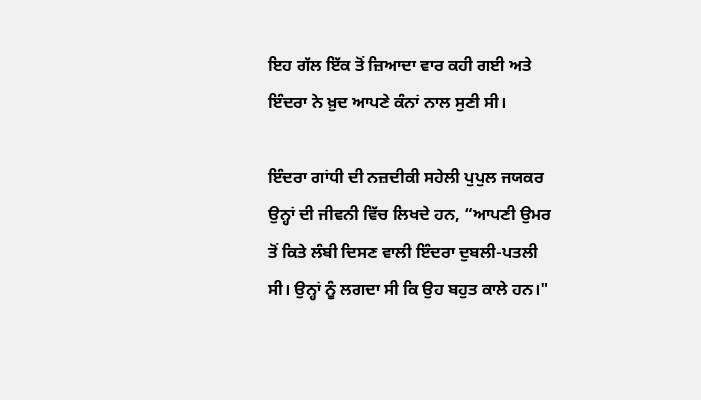ਇਹ ਗੱਲ ਇੱਕ ਤੋਂ ਜ਼ਿਆਦਾ ਵਾਰ ਕਹੀ ਗਈ ਅਤੇ ਇੰਦਰਾ ਨੇ ਖ਼ੁਦ ਆਪਣੇ ਕੰਨਾਂ ਨਾਲ ਸੁਣੀ ਸੀ।

ਇੰਦਰਾ ਗਾਂਧੀ ਦੀ ਨਜ਼ਦੀਕੀ ਸਹੇਲੀ ਪੁਪੁਲ ਜਯਕਰ ਉਨ੍ਹਾਂ ਦੀ ਜੀਵਨੀ ਵਿੱਚ ਲਿਖਦੇ ਹਨ, “ਆਪਣੀ ਉਮਰ ਤੋਂ ਕਿਤੇ ਲੰਬੀ ਦਿਸਣ ਵਾਲੀ ਇੰਦਰਾ ਦੁਬਲੀ-ਪਤਲੀ ਸੀ। ਉਨ੍ਹਾਂ ਨੂੰ ਲਗਦਾ ਸੀ ਕਿ ਉਹ ਬਹੁਤ ਕਾਲੇ ਹਨ।"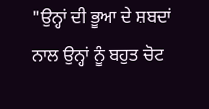"ਉਨ੍ਹਾਂ ਦੀ ਭੂਆ ਦੇ ਸ਼ਬਦਾਂ ਨਾਲ ਉਨ੍ਹਾਂ ਨੂੰ ਬਹੁਤ ਚੋਟ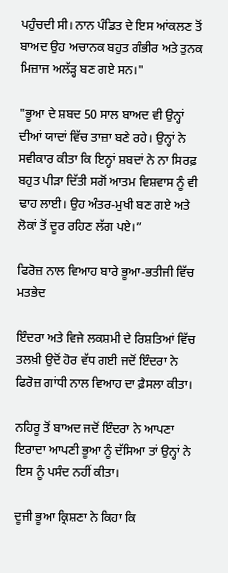ਪਹੁੰਚਦੀ ਸੀ। ਨਾਨ ਪੰਡਿਤ ਦੇ ਇਸ ਆਂਕਲਣ ਤੋਂ ਬਾਅਦ ਉਹ ਅਚਾਨਕ ਬਹੁਤ ਗੰਭੀਰ ਅਤੇ ਤੁਨਕ ਮਿਜ਼ਾਜ ਅਲੱੜ੍ਹ ਬਣ ਗਏ ਸਨ।"

"ਭੂਆ ਦੇ ਸ਼ਬਦ 50 ਸਾਲ ਬਾਅਦ ਵੀ ਉਨ੍ਹਾਂ ਦੀਆਂ ਯਾਦਾਂ ਵਿੱਚ ਤਾਜ਼ਾ ਬਣੇ ਰਹੇ। ਉਨ੍ਹਾਂ ਨੇ ਸਵੀਕਾਰ ਕੀਤਾ ਕਿ ਇਨ੍ਹਾਂ ਸ਼ਬਦਾਂ ਨੇ ਨਾ ਸਿਰਫ਼ ਬਹੁਤ ਪੀੜਾ ਦਿੱਤੀ ਸਗੋਂ ਆਤਮ ਵਿਸ਼ਵਾਸ ਨੂੰ ਵੀ ਢਾਹ ਲਾਈ। ਉਹ ਅੰਤਰ-ਮੁਖੀ ਬਣ ਗਏ ਅਤੇ ਲੋਕਾਂ ਤੋਂ ਦੂਰ ਰਹਿਣ ਲੱਗ ਪਏ।”

ਫਿਰੋਜ਼ ਨਾਲ ਵਿਆਹ ਬਾਰੇ ਭੂਆ-ਭਤੀਜੀ ਵਿੱਚ ਮਤਭੇਦ

ਇੰਦਰਾ ਅਤੇ ਵਿਜੇ ਲਕਸ਼ਮੀ ਦੇ ਰਿਸ਼ਤਿਆਂ ਵਿੱਚ ਤਲਖ਼ੀ ਉਦੋਂ ਹੋਰ ਵੱਧ ਗਈ ਜਦੋਂ ਇੰਦਰਾ ਨੇ ਫਿਰੋਜ਼ ਗਾਂਧੀ ਨਾਲ ਵਿਆਹ ਦਾ ਫ਼ੈਸਲਾ ਕੀਤਾ।

ਨਹਿਰੂ ਤੋਂ ਬਾਅਦ ਜਦੋਂ ਇੰਦਰਾ ਨੇ ਆਪਣਾ ਇਰਾਦਾ ਆਪਣੀ ਭੂਆ ਨੂੰ ਦੱਸਿਆ ਤਾਂ ਉਨ੍ਹਾਂ ਨੇ ਇਸ ਨੂੰ ਪਸੰਦ ਨਹੀਂ ਕੀਤਾ।

ਦੂਜੀ ਭੂਆ ਕ੍ਰਿਸ਼ਣਾ ਨੇ ਕਿਹਾ ਕਿ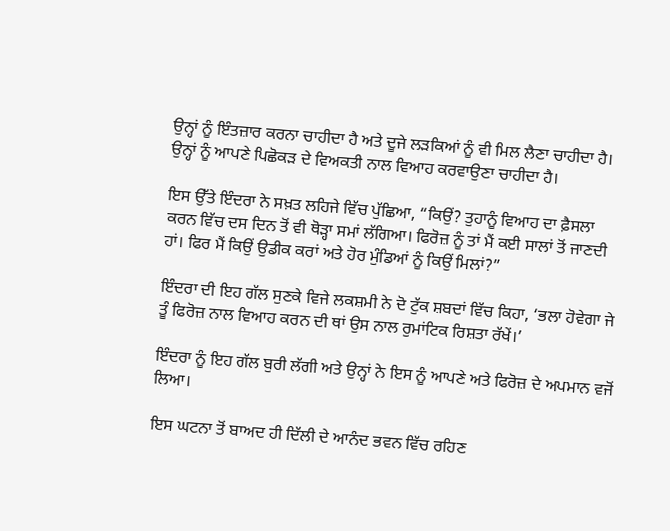ਉਨ੍ਹਾਂ ਨੂੰ ਇੰਤਜ਼ਾਰ ਕਰਨਾ ਚਾਹੀਦਾ ਹੈ ਅਤੇ ਦੂਜੇ ਲੜਕਿਆਂ ਨੂੰ ਵੀ ਮਿਲ ਲੈਣਾ ਚਾਹੀਦਾ ਹੈ। ਉਨ੍ਹਾਂ ਨੂੰ ਆਪਣੇ ਪਿਛੋਕੜ ਦੇ ਵਿਅਕਤੀ ਨਾਲ ਵਿਆਹ ਕਰਵਾਉਣਾ ਚਾਹੀਦਾ ਹੈ।

ਇਸ ਉੱਤੇ ਇੰਦਰਾ ਨੇ ਸਖ਼ਤ ਲਹਿਜੇ ਵਿੱਚ ਪੁੱਛਿਆ, “ਕਿਉਂ? ਤੁਹਾਨੂੰ ਵਿਆਹ ਦਾ ਫ਼ੈਸਲਾ ਕਰਨ ਵਿੱਚ ਦਸ ਦਿਨ ਤੋਂ ਵੀ ਥੋੜ੍ਹਾ ਸਮਾਂ ਲੱਗਿਆ। ਫਿਰੋਜ਼ ਨੂੰ ਤਾਂ ਮੈਂ ਕਈ ਸਾਲਾਂ ਤੋਂ ਜਾਣਦੀ ਹਾਂ। ਫਿਰ ਮੈਂ ਕਿਉਂ ਉਡੀਕ ਕਰਾਂ ਅਤੇ ਹੋਰ ਮੁੰਡਿਆਂ ਨੂੰ ਕਿਉਂ ਮਿਲਾਂ?”

ਇੰਦਰਾ ਦੀ ਇਹ ਗੱਲ ਸੁਣਕੇ ਵਿਜੇ ਲਕਸ਼ਮੀ ਨੇ ਦੋ ਟੁੱਕ ਸ਼ਬਦਾਂ ਵਿੱਚ ਕਿਹਾ, ‘ਭਲਾ ਹੋਵੇਗਾ ਜੇ ਤੂੰ ਫਿਰੋਜ਼ ਨਾਲ ਵਿਆਹ ਕਰਨ ਦੀ ਥਾਂ ਉਸ ਨਾਲ ਰੁਮਾਂਟਿਕ ਰਿਸ਼ਤਾ ਰੱਖੇਂ।’

ਇੰਦਰਾ ਨੂੰ ਇਹ ਗੱਲ ਬੁਰੀ ਲੱਗੀ ਅਤੇ ਉਨ੍ਹਾਂ ਨੇ ਇਸ ਨੂੰ ਆਪਣੇ ਅਤੇ ਫਿਰੋਜ਼ ਦੇ ਅਪਮਾਨ ਵਜੋਂ ਲਿਆ।

ਇਸ ਘਟਨਾ ਤੋਂ ਬਾਅਦ ਹੀ ਦਿੱਲੀ ਦੇ ਆਨੰਦ ਭਵਨ ਵਿੱਚ ਰਹਿਣ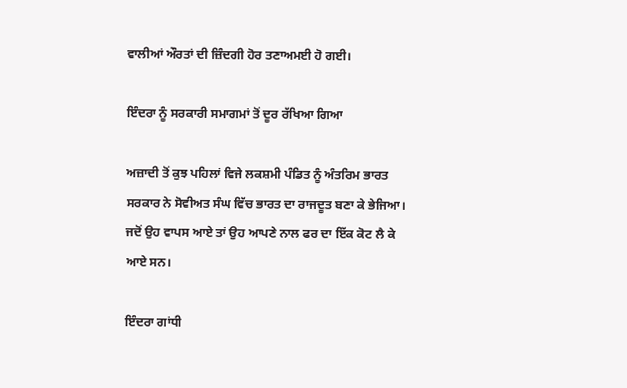ਵਾਲੀਆਂ ਔਰਤਾਂ ਦੀ ਜ਼ਿੰਦਗੀ ਹੋਰ ਤਣਾਅਮਈ ਹੋ ਗਈ।

ਇੰਦਰਾ ਨੂੰ ਸਰਕਾਰੀ ਸਮਾਗਮਾਂ ਤੋਂ ਦੂਰ ਰੱਖਿਆ ਗਿਆ

ਅਜ਼ਾਦੀ ਤੋਂ ਕੁਝ ਪਹਿਲਾਂ ਵਿਜੇ ਲਕਸ਼ਮੀ ਪੰਡਿਤ ਨੂੰ ਅੰਤਰਿਮ ਭਾਰਤ ਸਰਕਾਰ ਨੇ ਸੋਵੀਅਤ ਸੰਘ ਵਿੱਚ ਭਾਰਤ ਦਾ ਰਾਜਦੂਤ ਬਣਾ ਕੇ ਭੇਜਿਆ। ਜਦੋਂ ਉਹ ਵਾਪਸ ਆਏ ਤਾਂ ਉਹ ਆਪਣੇ ਨਾਲ ਫਰ ਦਾ ਇੱਕ ਕੋਟ ਲੈ ਕੇ ਆਏ ਸਨ।

ਇੰਦਰਾ ਗਾਂਧੀ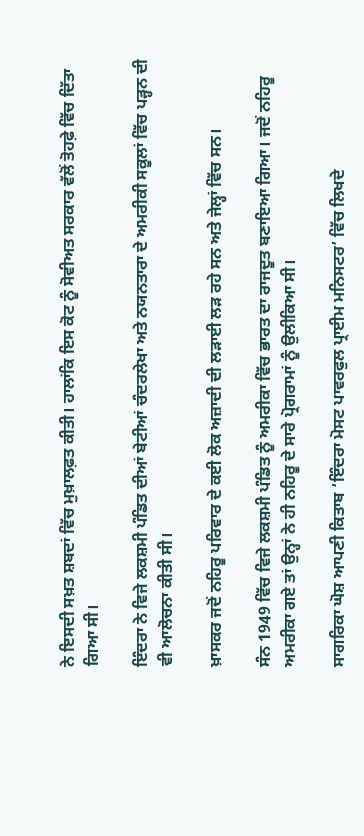ਨੇ ਇਸਦੀ ਸਖ਼ਤ ਸ਼ਬਦਾਂ ਵਿੱਚ ਮੁਖ਼ਾਲਫ਼ਤ ਕੀਤੀ। ਹਾਲਾਂਕਿ ਇਸ ਕੋਟ ਨੂੰ ਸੋਵੀਅਤ ਸਰਕਾਰ ਵੱਲੋਂ ਤੋਹਫ਼ੇ ਵਿੱਚ ਦਿੱਤਾ ਗਿਆ ਸੀ।

ਇੰਦਰਾ ਨੇ ਵਿਜੇ ਲਕਸ਼ਮੀ ਪੰਡਿਤ ਦੀਆਂ ਬੇਟੀਆਂ ਚੰਦਰਲੇਖਾ ਅਤੇ ਨਯਨਤਾਰਾ ਦੇ ਅਮਰੀਕੀ ਸਕੂਲਾਂ ਵਿੱਚ ਪੜ੍ਹਨ ਦੀ ਵੀ ਆਲੋਚਨਾ ਕੀਤੀ ਸੀ।

ਖ਼ਾਸਕਰ ਜਦੋਂ ਨਹਿਰੂ ਪਰਿਵਾਰ ਦੇ ਕਈ ਲੋਕ ਅਜ਼ਾਦੀ ਦੀ ਲੜਾਈ ਲੜ ਰਹੇ ਸਨ ਅਤੇ ਜੇਲ੍ਹਾਂ ਵਿੱਚ ਸਨ।

ਸੰਨ 1949 ਵਿੱਚ ਵਿਜੇ ਲਕਸ਼ਮੀ ਪੰਡਿਤ ਨੂੰ ਅਮਰੀਕਾ ਵਿੱਚ ਭਾਰਤ ਦਾ ਰਾਜਦੂਤ ਬਣਾਇਆ ਗਿਆ। ਜਦੋਂ ਨਹਿਰੂ ਅਮਰੀਕਾ ਗਏ ਤਾਂ ਉਨ੍ਹਾਂ ਨੇ ਹੀ ਨਹਿਰੂ ਦੇ ਸਾਰੇ ਪ੍ਰੋਗਰਾਮਾਂ ਨੂੰ ਉਲੀਕਿਆ ਸੀ।

ਸਾਗਰਿਕਾ ਘੋਸ਼ ਆਪਣੀ ਕਿਤਾਬ ‘ਇੰਦਰਾ ਮੋਸਟ ਪਾਵਰਫੁਲ ਪ੍ਰਾਈਮ ਮਨਿਸਟਰ’ ਵਿੱਚ ਲਿਖਦੇ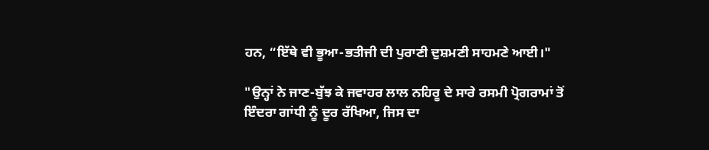ਹਨ, “ਇੱਥੇ ਵੀ ਭੂਆ-ਭਤੀਜੀ ਦੀ ਪੁਰਾਣੀ ਦੁਸ਼ਮਣੀ ਸਾਹਮਣੇ ਆਈ।"

"ਉਨ੍ਹਾਂ ਨੇ ਜਾਣ-ਬੁੱਝ ਕੇ ਜਵਾਹਰ ਲਾਲ ਨਹਿਰੂ ਦੇ ਸਾਰੇ ਰਸਮੀ ਪ੍ਰੋਗਰਾਮਾਂ ਤੋਂ ਇੰਦਰਾ ਗਾਂਧੀ ਨੂੰ ਦੂਰ ਰੱਖਿਆ, ਜਿਸ ਦਾ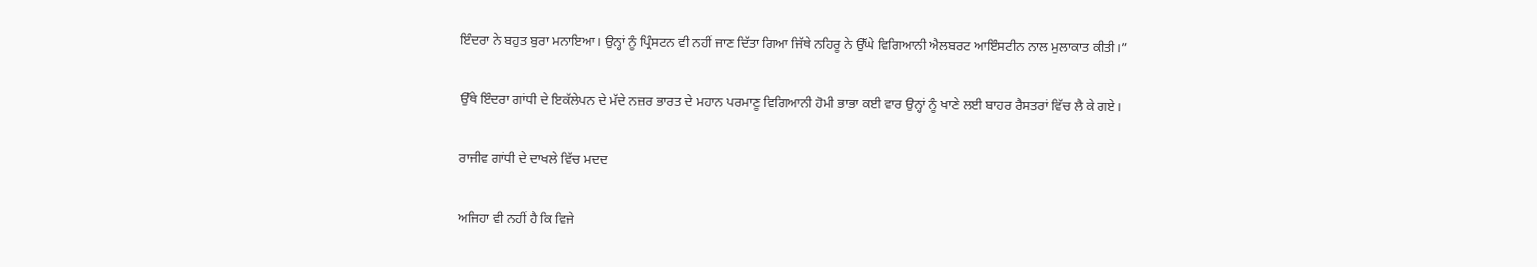ਇੰਦਰਾ ਨੇ ਬਹੁਤ ਬੁਰਾ ਮਨਾਇਆ। ਉਨ੍ਹਾਂ ਨੂੰ ਪ੍ਰਿੰਸਟਨ ਵੀ ਨਹੀਂ ਜਾਣ ਦਿੱਤਾ ਗਿਆ ਜਿੱਥੇ ਨਹਿਰੂ ਨੇ ਉੱਘੇ ਵਿਗਿਆਨੀ ਐਲਬਰਟ ਆਇੰਸਟੀਨ ਨਾਲ ਮੁਲਾਕਾਤ ਕੀਤੀ।”

ਉੱਥੇ ਇੰਦਰਾ ਗਾਂਧੀ ਦੇ ਇਕੱਲੇਪਨ ਦੇ ਮੱਦੇ ਨਜ਼ਰ ਭਾਰਤ ਦੇ ਮਹਾਨ ਪਰਮਾਣੂ ਵਿਗਿਆਨੀ ਹੋਮੀ ਭਾਭਾ ਕਈ ਵਾਰ ਉਨ੍ਹਾਂ ਨੂੰ ਖਾਣੇ ਲਈ ਬਾਹਰ ਰੈਸਤਰਾਂ ਵਿੱਚ ਲੈ ਕੇ ਗਏ।

ਰਾਜੀਵ ਗਾਂਧੀ ਦੇ ਦਾਖਲੇ ਵਿੱਚ ਮਦਦ

ਅਜਿਹਾ ਵੀ ਨਹੀਂ ਹੈ ਕਿ ਵਿਜੇ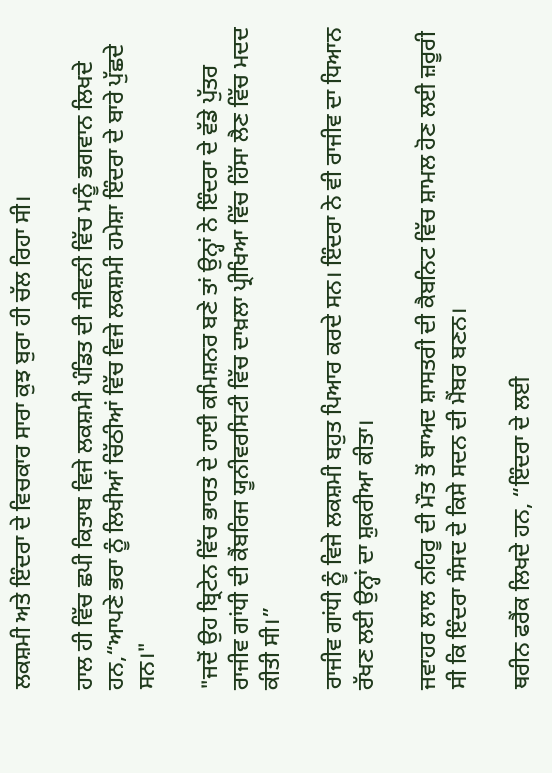ਲਕਸ਼ਮੀ ਅਤੇ ਇੰਦਰਾ ਦੇ ਵਿਚਕਾਰ ਸਾਰਾ ਕੁਝ ਬੁਰਾ ਹੀ ਚੱਲ ਰਿਹਾ ਸੀ।

ਹਾਲ ਹੀ ਵਿੱਚ ਛਪੀ ਕਿਤਾਬ ਵਿਜੇ ਲਕਸ਼ਮੀ ਪੰਡਿਤ ਦੀ ਜੀਵਨੀ ਵਿੱਚ ਮਨੂੰ ਭਗਵਾਨ ਲਿਖਦੇ ਹਨ,“ਆਪਣੇ ਭਰਾ ਨੂੰ ਲਿਖੀਆਂ ਚਿੱਠੀਆਂ ਵਿੱਚ ਵਿਜੇ ਲਕਸ਼ਮੀ ਹਮੇਸ਼ਾ ਇੰਦਰਾ ਦੇ ਬਾਰੇ ਪੁੱਛਦੇ ਸਨ।"

"ਜਦੋਂ ਉਹ ਬ੍ਰਿਟੇਨ ਵਿੱਚ ਭਾਰਤ ਦੇ ਹਾਈ ਕਮਿਸ਼ਨਰ ਬਣੇ ਤਾਂ ਉਨ੍ਹਾਂ ਨੇ ਇੰਦਰਾ ਦੇ ਵੱਡੇ ਪੁੱਤਰ ਰਾਜੀਵ ਗਾਂਧੀ ਦੀ ਕੈਂਬਰਿਜ ਯੂਨੀਵਰਸਿਟੀ ਵਿੱਚ ਦਾਖ਼ਲਾ ਪ੍ਰੀਖਿਆ ਵਿੱਚ ਹਿੱਸਾ ਲੈਣ ਵਿੱਚ ਮਦਦ ਕੀਤੀ ਸੀ।”

ਰਾਜੀਵ ਗਾਂਧੀ ਨੂੰ ਵਿਜੇ ਲਕਸ਼ਮੀ ਬਹੁਤ ਪਿਆਰ ਕਰਦੇ ਸਨ। ਇੰਦਰਾ ਨੇ ਵੀ ਰਾਜੀਵ ਦਾ ਧਿਆਨ ਰੱਖਣ ਲਈ ਉਨ੍ਹਾਂ ਦਾ ਸ਼ੁਕਰੀਆ ਕੀਤਾ।

ਜਵਾਹਰ ਲਾਲ ਨਹਿਰੂ ਦੀ ਮੌਤ ਤੋਂ ਬਾਅਦ ਸ਼ਾਸਤਰੀ ਦੀ ਕੈਬਨਿਟ ਵਿੱਚ ਸ਼ਾਮਲ ਹੋਣ ਲਈ ਜ਼ਰੂਰੀ ਸੀ ਕਿ ਇੰਦਰਾ ਸੰਸਦ ਦੇ ਕਿਸੇ ਸਦਨ ਦੀ ਮੈਂਬਰ ਬਣਨ।

ਥਰੀਨ ਫਰੈਂਕ ਲਿਖਦੇ ਹਨ, “ਇੰਦਰਾ ਦੇ ਲਈ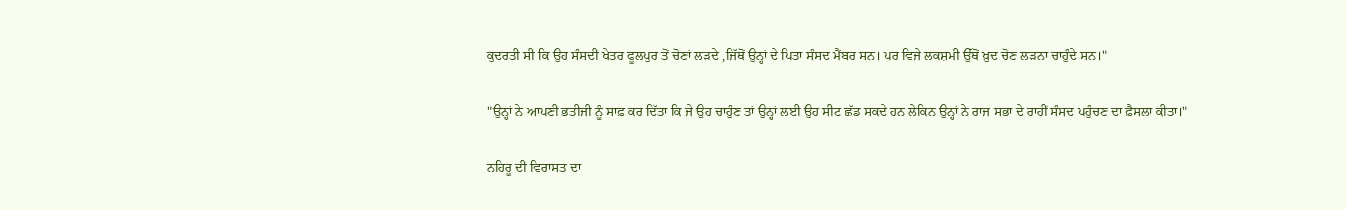ਕੁਦਰਤੀ ਸੀ ਕਿ ਉਹ ਸੰਸਦੀ ਖੇਤਰ ਫੂਲਪੁਰ ਤੋਂ ਚੋਣਾਂ ਲੜਦੇ ,ਜਿੱਥੋਂ ਉਨ੍ਹਾਂ ਦੇ ਪਿਤਾ ਸੰਸਦ ਮੈਂਬਰ ਸਨ। ਪਰ ਵਿਜੇ ਲਕਸ਼ਮੀ ਉੱਥੋਂ ਖ਼ੁਦ ਚੋਣ ਲੜਨਾ ਚਾਹੁੰਦੇ ਸਨ।"

"ਉਨ੍ਹਾਂ ਨੇ ਆਪਣੀ ਭਤੀਜੀ ਨੂੰ ਸਾਫ਼ ਕਰ ਦਿੱਤਾ ਕਿ ਜੇ ਉਹ ਚਾਹੁੰਣ ਤਾਂ ਉਨ੍ਹਾਂ ਲਈ ਉਹ ਸੀਟ ਛੱਡ ਸਕਦੇ ਹਨ ਲੇਕਿਨ ਉਨ੍ਹਾਂ ਨੇ ਰਾਜ ਸਭਾ ਦੇ ਰਾਹੀਂ ਸੰਸਦ ਪਹੁੰਚਣ ਦਾ ਫ਼ੈਸਲਾ ਕੀਤਾ।"

ਨਹਿਰੂ ਦੀ ਵਿਰਾਸਤ ਦਾ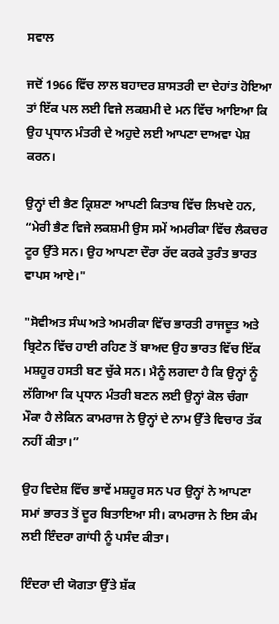ਸਵਾਲ

ਜਦੋਂ 1966 ਵਿੱਚ ਲਾਲ ਬਹਾਦਰ ਸ਼ਾਸਤਰੀ ਦਾ ਦੇਹਾਂਤ ਹੋਇਆ ਤਾਂ ਇੱਕ ਪਲ ਲਈ ਵਿਜੇ ਲਕਸ਼ਮੀ ਦੇ ਮਨ ਵਿੱਚ ਆਇਆ ਕਿ ਉਹ ਪ੍ਰਧਾਨ ਮੰਤਰੀ ਦੇ ਅਹੁਦੇ ਲਈ ਆਪਣਾ ਦਾਅਵਾ ਪੇਸ਼ ਕਰਨ।

ਉਨ੍ਹਾਂ ਦੀ ਭੈਣ ਕ੍ਰਿਸ਼ਣਾ ਆਪਣੀ ਕਿਤਾਬ ਵਿੱਚ ਲਿਖਦੇ ਹਨ, “ਮੇਰੀ ਭੈਣ ਵਿਜੇ ਲਕਸ਼ਮੀ ਉਸ ਸਮੇਂ ਅਮਰੀਕਾ ਵਿੱਚ ਲੈਕਚਰ ਟੂਰ ਉੱਤੇ ਸਨ। ਉਹ ਆਪਣਾ ਦੌਰਾ ਰੱਦ ਕਰਕੇ ਤੁਰੰਤ ਭਾਰਤ ਵਾਪਸ ਆਏ।"

"ਸੋਵੀਅਤ ਸੰਘ ਅਤੇ ਅਮਰੀਕਾ ਵਿੱਚ ਭਾਰਤੀ ਰਾਜਦੂਤ ਅਤੇ ਬ੍ਰਿਟੇਨ ਵਿੱਚ ਹਾਈ ਰਹਿਣ ਤੋਂ ਬਾਅਦ ਉਹ ਭਾਰਤ ਵਿੱਚ ਇੱਕ ਮਸ਼ਹੂਰ ਹਸਤੀ ਬਣ ਚੁੱਕੇ ਸਨ। ਮੈਨੂੰ ਲਗਦਾ ਹੈ ਕਿ ਉਨ੍ਹਾਂ ਨੂੰ ਲੱਗਿਆ ਕਿ ਪ੍ਰਧਾਨ ਮੰਤਰੀ ਬਣਨ ਲਈ ਉਨ੍ਹਾਂ ਕੋਲ ਚੰਗਾ ਮੌਕਾ ਹੈ ਲੇਕਿਨ ਕਾਮਰਾਜ ਨੇ ਉਨ੍ਹਾਂ ਦੇ ਨਾਮ ਉੱਤੇ ਵਿਚਾਰ ਤੱਕ ਨਹੀਂ ਕੀਤਾ।”

ਉਹ ਵਿਦੇਸ਼ ਵਿੱਚ ਭਾਵੇਂ ਮਸ਼ਹੂਰ ਸਨ ਪਰ ਉਨ੍ਹਾਂ ਨੇ ਆਪਣਾ ਸਮਾਂ ਭਾਰਤ ਤੋਂ ਦੂਰ ਬਿਤਾਇਆ ਸੀ। ਕਾਮਰਾਜ ਨੇ ਇਸ ਕੰਮ ਲਈ ਇੰਦਰਾ ਗਾਂਧੀ ਨੂੰ ਪਸੰਦ ਕੀਤਾ।

ਇੰਦਰਾ ਦੀ ਯੋਗਤਾ ਉੱਤੇ ਸ਼ੱਕ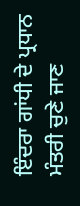ਇੰਦਰਾ ਗਾਂਧੀ ਦੇ ਪ੍ਰਧਾਨ ਮੰਤਰੀ ਚੁਣੇ ਜਾਣ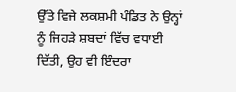ਉੱਤੇ ਵਿਜੇ ਲਕਸ਼ਮੀ ਪੰਡਿਤ ਨੇ ਉਨ੍ਹਾਂ ਨੂੰ ਜਿਹੜੇ ਸ਼ਬਦਾਂ ਵਿੱਚ ਵਧਾਈ ਦਿੱਤੀ, ਉਹ ਵੀ ਇੰਦਰਾ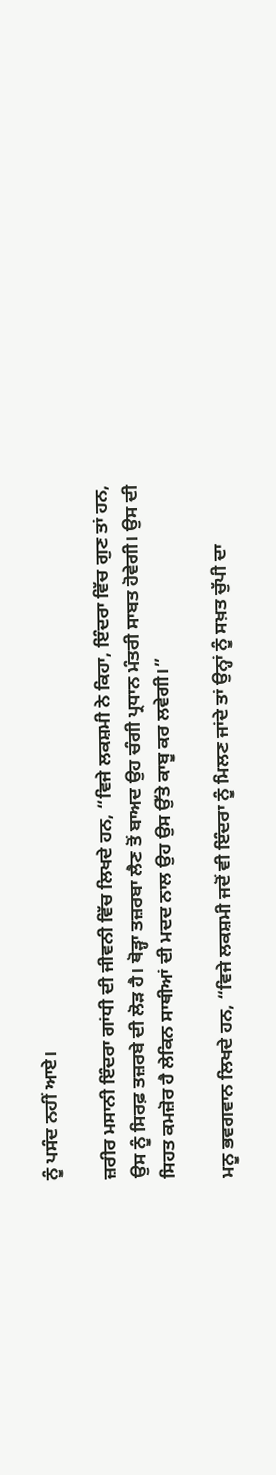ਨੂੰ ਪਸੰਦ ਨਹੀਂ ਆਏ।

ਜ਼ਰੀਰ ਮਸਾਨੀ ਇੰਦਰਾ ਗਾਂਧੀ ਦੀ ਜੀਵਨੀ ਵਿੱਚ ਲਿਖਦੇ ਹਨ, “ਵਿਜੇ ਲਕਸ਼ਮੀ ਨੇ ਕਿਹਾ, ਇੰਦਰਾ ਵਿੱਚ ਗੁਣ ਤਾਂ ਹਨ, ਉਸ ਨੂੰ ਸਿਰਫ਼ ਤਜ਼ਰਬੇ ਦੀ ਲੋੜ ਹੈ। ਥੋੜ੍ਹਾ ਤਜ਼ਰਬਾ ਲੈਣ ਤੋਂ ਬਾਅਦ ਉਹ ਚੰਗੀ ਪ੍ਰਧਾਨ ਮੰਤਰੀ ਸਾਬਤ ਹੋਵੇਗੀ। ਉਸ ਦੀ ਸਿਹਤ ਕਮਜ਼ੋਰ ਹੈ ਲੇਕਿਨ ਸਾਥੀਆਂ ਦੀ ਮਦਦ ਨਾਲ ਉਹ ਉਸ ਉੱਤੇ ਕਾਬੂ ਕਰ ਲਵੇਗੀ।”

ਮਨੂ ਭਵਗਵਾਨ ਲਿਖਦੇ ਹਨ, “ਵਿਜੇ ਲਕਸ਼ਮੀ ਜਦੋਂ ਵੀ ਇੰਦਰਾ ਨੂੰ ਮਿਲਣ ਜਾਂਦੇ ਤਾਂ ਉਨ੍ਹਾਂ ਨੂੰ ਸਖ਼ਤ ਚੁੱਪੀ ਦਾ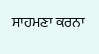ਸਾਹਮਣਾ ਕਰਨਾ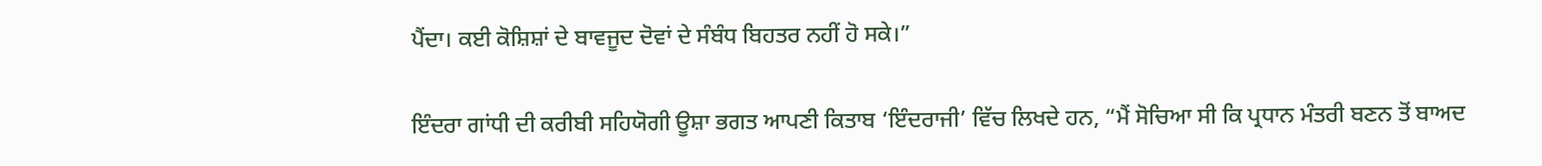ਪੈਂਦਾ। ਕਈ ਕੋਸ਼ਿਸ਼ਾਂ ਦੇ ਬਾਵਜੂਦ ਦੋਵਾਂ ਦੇ ਸੰਬੰਧ ਬਿਹਤਰ ਨਹੀਂ ਹੋ ਸਕੇ।”

ਇੰਦਰਾ ਗਾਂਧੀ ਦੀ ਕਰੀਬੀ ਸਹਿਯੋਗੀ ਊਸ਼ਾ ਭਗਤ ਆਪਣੀ ਕਿਤਾਬ ‘ਇੰਦਰਾਜੀ’ ਵਿੱਚ ਲਿਖਦੇ ਹਨ, “ਮੈਂ ਸੋਚਿਆ ਸੀ ਕਿ ਪ੍ਰਧਾਨ ਮੰਤਰੀ ਬਣਨ ਤੋਂ ਬਾਅਦ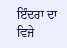ਇੰਦਰਾ ਦਾ ਵਿਜੇ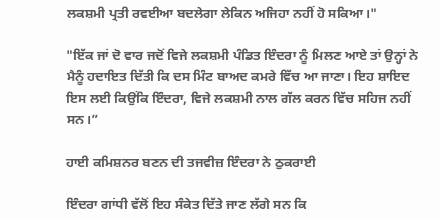ਲਕਸ਼ਮੀ ਪ੍ਰਤੀ ਰਵਈਆ ਬਦਲੇਗਾ ਲੇਕਿਨ ਅਜਿਹਾ ਨਹੀਂ ਹੋ ਸਕਿਆ।"

"ਇੱਕ ਜਾਂ ਦੋ ਵਾਰ ਜਦੋਂ ਵਿਜੇ ਲਕਸ਼ਮੀ ਪੰਡਿਤ ਇੰਦਰਾ ਨੂੰ ਮਿਲਣ ਆਏ ਤਾਂ ਉਨ੍ਹਾਂ ਨੇ ਮੈਨੂੰ ਹਦਾਇਤ ਦਿੱਤੀ ਕਿ ਦਸ ਮਿੰਟ ਬਾਅਦ ਕਮਰੇ ਵਿੱਚ ਆ ਜਾਣਾ। ਇਹ ਸ਼ਾਇਦ ਇਸ ਲਈ ਕਿਉਂਕਿ ਇੰਦਰਾ, ਵਿਜੇ ਲਕਸ਼ਮੀ ਨਾਲ ਗੱਲ ਕਰਨ ਵਿੱਚ ਸਹਿਜ ਨਹੀਂ ਸਨ।”

ਹਾਈ ਕਮਿਸ਼ਨਰ ਬਣਨ ਦੀ ਤਜਵੀਜ਼ ਇੰਦਰਾ ਨੇ ਠੁਕਰਾਈ

ਇੰਦਰਾ ਗਾਂਧੀ ਵੱਲੋਂ ਇਹ ਸੰਕੇਤ ਦਿੱਤੇ ਜਾਣ ਲੱਗੇ ਸਨ ਕਿ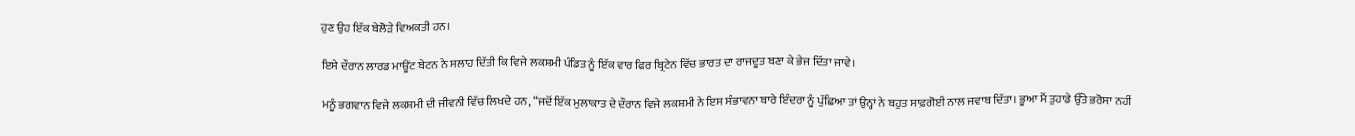ਹੁਣ ਉਹ ਇੱਕ ਬੇਲੋੜੇ ਵਿਅਕਤੀ ਹਨ।

ਇਸੇ ਦੌਰਾਨ ਲਾਰਡ ਮਾਊਂਟ ਬੇਟਨ ਨੇ ਸਲਾਹ ਦਿੱਤੀ ਕਿ ਵਿਜੇ ਲਕਸ਼ਮੀ ਪੰਡਿਤ ਨੂੰ ਇੱਕ ਵਾਰ ਫਿਰ ਬ੍ਰਿਟੇਨ ਵਿੱਚ ਭਾਰਤ ਦਾ ਰਾਜਦੂਤ ਬਣਾ ਕੇ ਭੇਜ ਦਿੱਤਾ ਜਾਵੇ।

ਮਨੂੰ ਭਗਵਾਨ ਵਿਜੇ ਲਕਸ਼ਮੀ ਦੀ ਜੀਵਨੀ ਵਿੱਚ ਲਿਖਦੇ ਹਨ, “ਜਦੋਂ ਇੱਕ ਮੁਲਾਕਾਤ ਦੇ ਦੌਰਾਨ ਵਿਜੇ ਲਕਸ਼ਮੀ ਨੇ ਇਸ ਸੰਭਾਵਨਾ ਬਾਰੇ ਇੰਦਰਾ ਨੂੰ ਪੁੱਛਿਆ ਤਾਂ ਉਨ੍ਹਾਂ ਨੇ ਬਹੁਤ ਸਾਫ਼ਗੋਈ ਨਾਲ ਜਵਾਬ ਦਿੱਤਾ। ਭੂਆ ਮੈਂ ਤੁਹਾਡੇ ਉੱਤੇ ਭਰੋਸਾ ਨਹੀਂ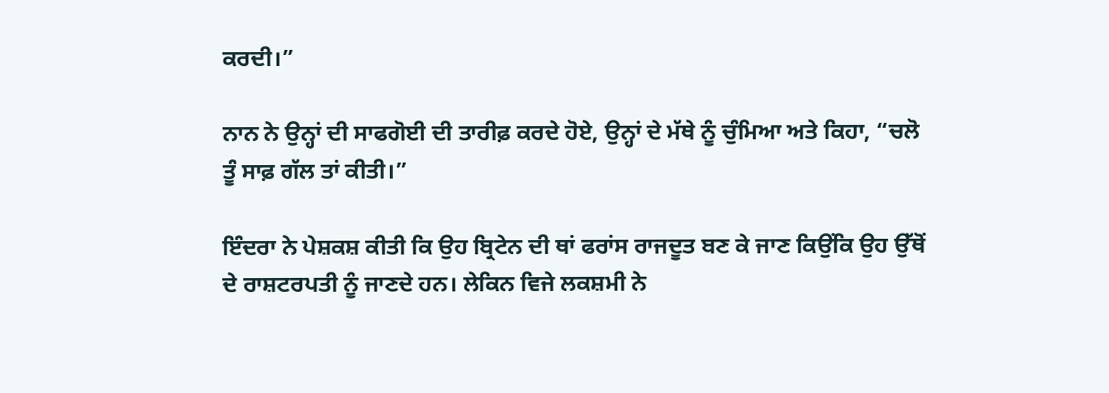ਕਰਦੀ।”

ਨਾਨ ਨੇ ਉਨ੍ਹਾਂ ਦੀ ਸਾਫਗੋਈ ਦੀ ਤਾਰੀਫ਼ ਕਰਦੇ ਹੋਏ, ਉਨ੍ਹਾਂ ਦੇ ਮੱਥੇ ਨੂੰ ਚੁੰਮਿਆ ਅਤੇ ਕਿਹਾ, “ਚਲੋ ਤੂੰ ਸਾਫ਼ ਗੱਲ ਤਾਂ ਕੀਤੀ।”

ਇੰਦਰਾ ਨੇ ਪੇਸ਼ਕਸ਼ ਕੀਤੀ ਕਿ ਉਹ ਬ੍ਰਿਟੇਨ ਦੀ ਥਾਂ ਫਰਾਂਸ ਰਾਜਦੂਤ ਬਣ ਕੇ ਜਾਣ ਕਿਉਂਕਿ ਉਹ ਉੱਥੋਂ ਦੇ ਰਾਸ਼ਟਰਪਤੀ ਨੂੰ ਜਾਣਦੇ ਹਨ। ਲੇਕਿਨ ਵਿਜੇ ਲਕਸ਼ਮੀ ਨੇ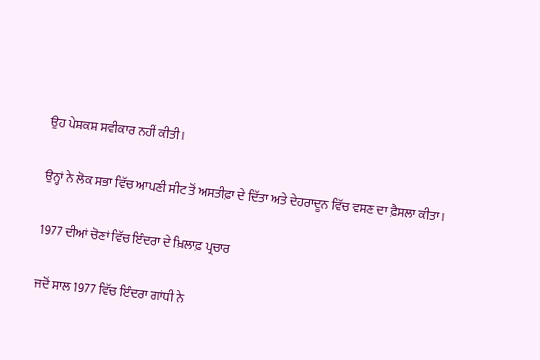ਉਹ ਪੇਸ਼ਕਸ਼ ਸਵੀਕਾਰ ਨਹੀਂ ਕੀਤੀ।

ਉਨ੍ਹਾਂ ਨੇ ਲੋਕ ਸਭਾ ਵਿੱਚ ਆਪਣੀ ਸੀਟ ਤੋਂ ਅਸਤੀਫ਼ਾ ਦੇ ਦਿੱਤਾ ਅਤੇ ਦੇਹਰਾਦੂਨ ਵਿੱਚ ਵਸਣ ਦਾ ਫ਼ੈਸਲਾ ਕੀਤਾ।

1977 ਦੀਆਂ ਚੋਣਾਂ ਵਿੱਚ ਇੰਦਰਾ ਦੇ ਖ਼ਿਲਾਫ਼ ਪ੍ਰਚਾਰ

ਜਦੋਂ ਸਾਲ 1977 ਵਿੱਚ ਇੰਦਰਾ ਗਾਂਧੀ ਨੇ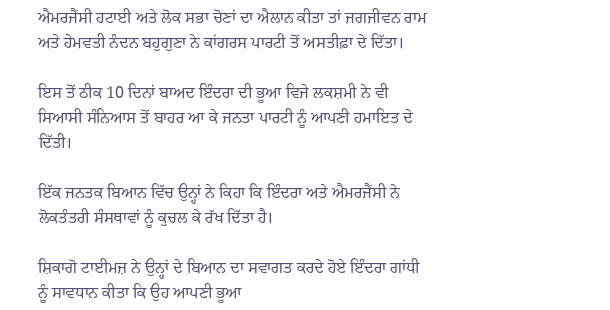ਐਮਰਜੈਂਸੀ ਹਟਾਈ ਅਤੇ ਲੋਕ ਸਭਾ ਚੋਣਾਂ ਦਾ ਐਲਾਨ ਕੀਤਾ ਤਾਂ ਜਗਜੀਵਨ ਰਾਮ ਅਤੇ ਹੇਮਵਤੀ ਨੰਦਨ ਬਹੁਗੁਣਾ ਨੇ ਕਾਂਗਰਸ ਪਾਰਟੀ ਤੋਂ ਅਸਤੀਫ਼ਾ ਦੇ ਦਿੱਤਾ।

ਇਸ ਤੋਂ ਠੀਕ 10 ਦਿਨਾਂ ਬਾਅਦ ਇੰਦਰਾ ਦੀ ਭੂਆ ਵਿਜੇ ਲਕਸ਼ਮੀ ਨੇ ਵੀ ਸਿਆਸੀ ਸੰਨਿਆਸ ਤੋਂ ਬਾਹਰ ਆ ਕੇ ਜਨਤਾ ਪਾਰਟੀ ਨੂੰ ਆਪਣੀ ਹਮਾਇਤ ਦੇ ਦਿੱਤੀ।

ਇੱਕ ਜਨਤਕ ਬਿਆਨ ਵਿੱਚ ਉਨ੍ਹਾਂ ਨੇ ਕਿਹਾ ਕਿ ਇੰਦਰਾ ਅਤੇ ਐਮਰਜੈਂਸੀ ਨੇ ਲੋਕਤੰਤਰੀ ਸੰਸਥਾਵਾਂ ਨੂੰ ਕੁਚਲ ਕੇ ਰੱਖ ਦਿੱਤਾ ਹੈ।

ਸ਼ਿਕਾਗੋ ਟਾਈਮਜ਼ ਨੇ ਉਨ੍ਹਾਂ ਦੇ ਬਿਆਨ ਦਾ ਸਵਾਗਤ ਕਰਦੇ ਹੋਏ ਇੰਦਰਾ ਗਾਂਧੀ ਨੂੰ ਸਾਵਧਾਨ ਕੀਤਾ ਕਿ ਉਹ ਆਪਣੀ ਭੂਆ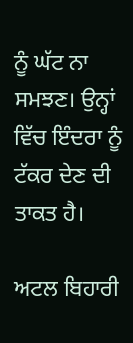ਨੂੰ ਘੱਟ ਨਾ ਸਮਝਣ। ਉਨ੍ਹਾਂ ਵਿੱਚ ਇੰਦਰਾ ਨੂੰ ਟੱਕਰ ਦੇਣ ਦੀ ਤਾਕਤ ਹੈ।

ਅਟਲ ਬਿਹਾਰੀ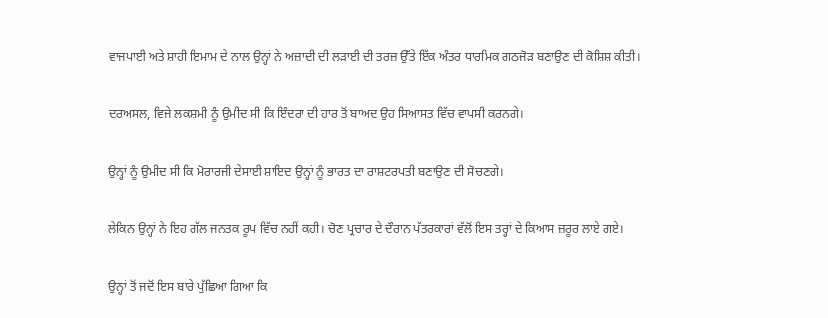ਵਾਜਪਾਈ ਅਤੇ ਸ਼ਾਹੀ ਇਮਾਮ ਦੇ ਨਾਲ ਉਨ੍ਹਾਂ ਨੇ ਅਜ਼ਾਦੀ ਦੀ ਲੜਾਈ ਦੀ ਤਰਜ਼ ਉੱਤੇ ਇੱਕ ਅੰਤਰ ਧਾਰਮਿਕ ਗਠਜੋੜ ਬਣਾਉਣ ਦੀ ਕੋਸ਼ਿਸ਼ ਕੀਤੀ।

ਦਰਅਸਲ, ਵਿਜੇ ਲਕਸ਼ਮੀ ਨੂੰ ਉਮੀਦ ਸੀ ਕਿ ਇੰਦਰਾ ਦੀ ਹਾਰ ਤੋਂ ਬਾਅਦ ਉਹ ਸਿਆਸਤ ਵਿੱਚ ਵਾਪਸੀ ਕਰਨਗੇ।

ਉਨ੍ਹਾਂ ਨੂੰ ਉਮੀਦ ਸੀ ਕਿ ਮੋਰਾਰਜੀ ਦੇਸਾਈ ਸ਼ਾਇਦ ਉਨ੍ਹਾਂ ਨੂੰ ਭਾਰਤ ਦਾ ਰਾਸ਼ਟਰਪਤੀ ਬਣਾਉਣ ਦੀ ਸੋਚਣਗੇ।

ਲੇਕਿਨ ਉਨ੍ਹਾਂ ਨੇ ਇਹ ਗੱਲ ਜਨਤਕ ਰੂਪ ਵਿੱਚ ਨਹੀਂ ਕਹੀ। ਚੋਣ ਪ੍ਰਚਾਰ ਦੇ ਦੌਰਾਨ ਪੱਤਰਕਾਰਾਂ ਵੱਲੋਂ ਇਸ ਤਰ੍ਹਾਂ ਦੇ ਕਿਆਸ ਜ਼ਰੂਰ ਲਾਏ ਗਏ।

ਉਨ੍ਹਾਂ ਤੋਂ ਜਦੋਂ ਇਸ ਬਾਰੇ ਪੁੱਛਿਆ ਗਿਆ ਕਿ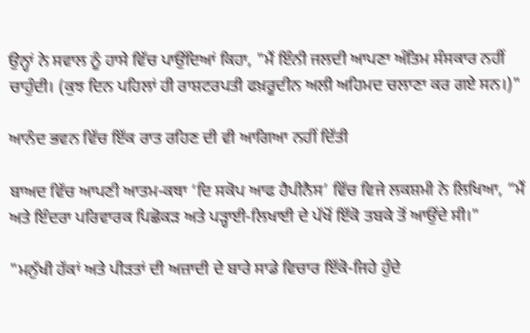ਉਨ੍ਹਾਂ ਨੇ ਸਵਾਲ ਨੂੰ ਹਾਸੇ ਵਿੱਚ ਪਾਉਂਦਿਆਂ ਕਿਹਾ, "ਮੈਂ ਇੰਨੀ ਜਲਦੀ ਆਪਣਾ ਅੰਤਿਮ ਸੰਸਕਾਰ ਨਹੀਂ ਚਾਹੁੰਦੀ। (ਕੁਝ ਦਿਨ ਪਹਿਲਾਂ ਹੀ ਰਾਸ਼ਟਰਪਤੀ ਫਖ਼ਰੂਦੀਨ ਅਲੀ ਅਹਿਮਦ ਚਲਾਣਾ ਕਰ ਗਏ ਸਨ।)"

ਆਨੰਦ ਭਵਨ ਵਿੱਚ ਇੱਕ ਰਾਤ ਰਹਿਣ ਦੀ ਵੀ ਆਗਿਆ ਨਹੀਂ ਦਿੱਤੀ

ਬਾਅਦ ਵਿੱਚ ਆਪਣੀ ਆਤਮ-ਕਥਾ ‘ਦਿ ਸਕੋਪ ਆਫ ਹੈਪੀਨੈਸ’ ਵਿੱਚ ਵਿਜੇ ਲਕਸ਼ਮੀ ਨੇ ਲਿਖਿਆ, “ਮੈਂ ਅਤੇ ਇੰਦਰਾ ਪਰਿਵਾਰਕ ਪਿਛੋਕੜ ਅਤੇ ਪੜ੍ਹਾਈ-ਲਿਖਾਈ ਦੇ ਪੱਖੋਂ ਇੱਕੋ ਤਬਕੇ ਤੋਂ ਆਉਂਦੇ ਸੀ।"

"ਮਨੁੱਖੀ ਹੱਕਾਂ ਅਤੇ ਪੀੜਤਾਂ ਦੀ ਅਜ਼ਾਦੀ ਦੇ ਬਾਰੇ ਸਾਡੇ ਵਿਚਾਰ ਇੱਕੋ-ਜਿਹੇ ਹੁੰਦੇ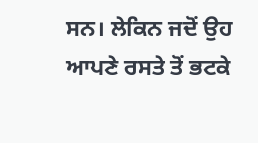ਸਨ। ਲੇਕਿਨ ਜਦੋਂ ਉਹ ਆਪਣੇ ਰਸਤੇ ਤੋਂ ਭਟਕੇ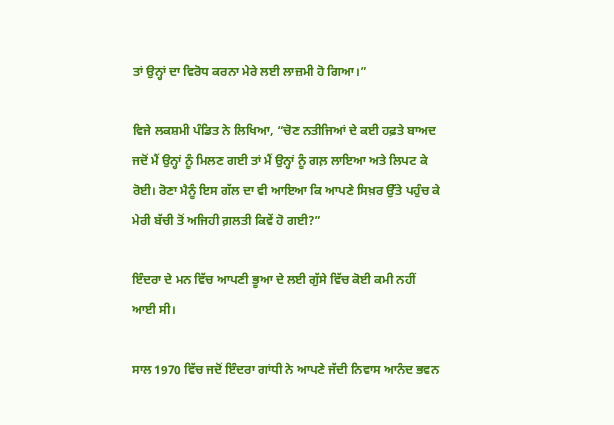ਤਾਂ ਉਨ੍ਹਾਂ ਦਾ ਵਿਰੋਧ ਕਰਨਾ ਮੇਰੇ ਲਈ ਲਾਜ਼ਮੀ ਹੋ ਗਿਆ।”

ਵਿਜੇ ਲਕਸ਼ਮੀ ਪੰਡਿਤ ਨੇ ਲਿਖਿਆ, “ਚੋਣ ਨਤੀਜਿਆਂ ਦੇ ਕਈ ਹਫ਼ਤੇ ਬਾਅਦ ਜਦੋਂ ਮੈਂ ਉਨ੍ਹਾਂ ਨੂੰ ਮਿਲਣ ਗਈ ਤਾਂ ਮੈਂ ਉਨ੍ਹਾਂ ਨੂੰ ਗਲ਼ ਲਾਇਆ ਅਤੇ ਲਿਪਟ ਕੇ ਰੋਈ। ਰੋਣਾ ਮੈਨੂੰ ਇਸ ਗੱਲ ਦਾ ਵੀ ਆਇਆ ਕਿ ਆਪਣੇ ਸਿਖ਼ਰ ਉੱਤੇ ਪਹੁੰਚ ਕੇ ਮੇਰੀ ਬੱਚੀ ਤੋਂ ਅਜਿਹੀ ਗ਼ਲਤੀ ਕਿਵੇਂ ਹੋ ਗਈ?”

ਇੰਦਰਾ ਦੇ ਮਨ ਵਿੱਚ ਆਪਣੀ ਭੂਆ ਦੇ ਲਈ ਗੁੱਸੇ ਵਿੱਚ ਕੋਈ ਕਮੀ ਨਹੀਂ ਆਈ ਸੀ।

ਸਾਲ 1970 ਵਿੱਚ ਜਦੋਂ ਇੰਦਰਾ ਗਾਂਧੀ ਨੇ ਆਪਣੇ ਜੱਦੀ ਨਿਵਾਸ ਆਨੰਦ ਭਵਨ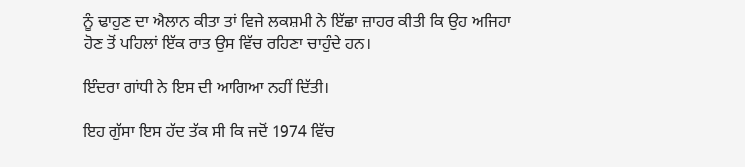ਨੂੰ ਢਾਹੁਣ ਦਾ ਐਲਾਨ ਕੀਤਾ ਤਾਂ ਵਿਜੇ ਲਕਸ਼ਮੀ ਨੇ ਇੱਛਾ ਜ਼ਾਹਰ ਕੀਤੀ ਕਿ ਉਹ ਅਜਿਹਾ ਹੋਣ ਤੋਂ ਪਹਿਲਾਂ ਇੱਕ ਰਾਤ ਉਸ ਵਿੱਚ ਰਹਿਣਾ ਚਾਹੁੰਦੇ ਹਨ।

ਇੰਦਰਾ ਗਾਂਧੀ ਨੇ ਇਸ ਦੀ ਆਗਿਆ ਨਹੀਂ ਦਿੱਤੀ।

ਇਹ ਗੁੱਸਾ ਇਸ ਹੱਦ ਤੱਕ ਸੀ ਕਿ ਜਦੋਂ 1974 ਵਿੱਚ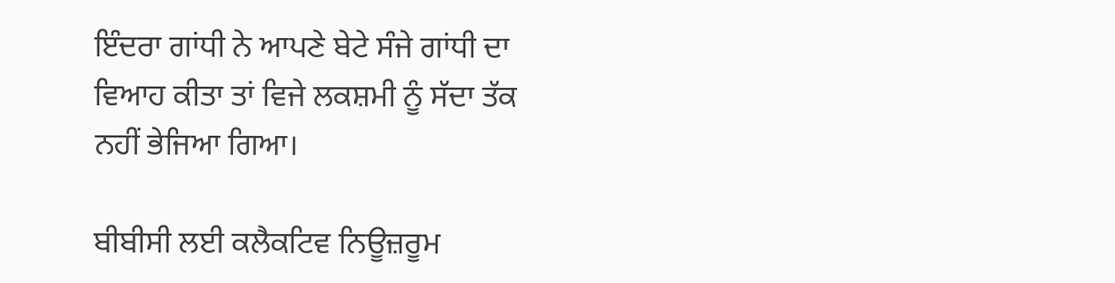ਇੰਦਰਾ ਗਾਂਧੀ ਨੇ ਆਪਣੇ ਬੇਟੇ ਸੰਜੇ ਗਾਂਧੀ ਦਾ ਵਿਆਹ ਕੀਤਾ ਤਾਂ ਵਿਜੇ ਲਕਸ਼ਮੀ ਨੂੰ ਸੱਦਾ ਤੱਕ ਨਹੀਂ ਭੇਜਿਆ ਗਿਆ।

ਬੀਬੀਸੀ ਲਈ ਕਲੈਕਟਿਵ ਨਿਊਜ਼ਰੂਮ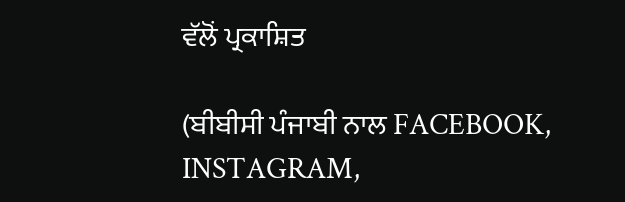ਵੱਲੋਂ ਪ੍ਰਕਾਸ਼ਿਤ

(ਬੀਬੀਸੀ ਪੰਜਾਬੀ ਨਾਲ FACEBOOK, INSTAGRAM,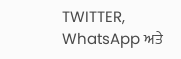TWITTER, WhatsApp ਅਤੇ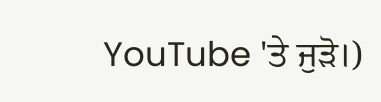YouTube 'ਤੇ ਜੁੜੋ।)